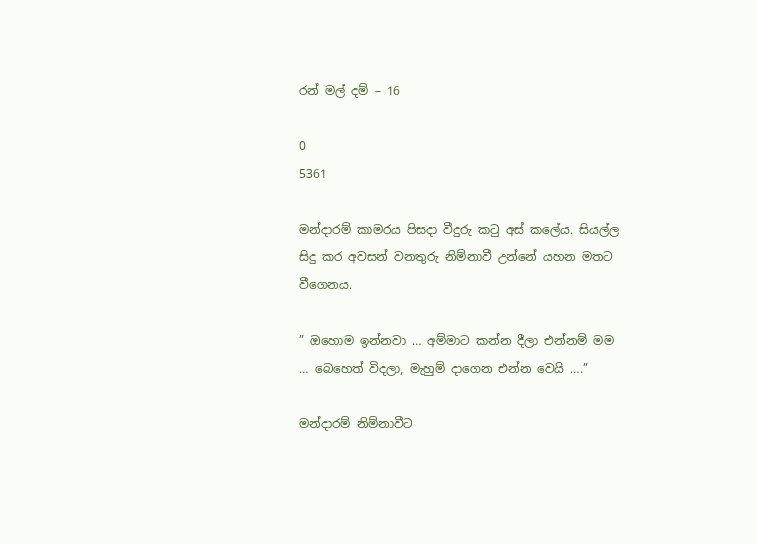රන් මල් දම් – 16

0
5361

මන්දාරම් කාමරය පිසදා වීදුරු කටු අස් කලේය. සියල්ල සිදු කර අවසන් වනතුරු නිම්නාවී උන්නේ යහන මතට වීගෙනය.

” ඔහොම ඉන්නවා … අම්මාට කන්න දීලා එන්නම් මම … බෙහෙත් විදලා, මැහුම් දාගෙන එන්න වෙයි ….”

මන්දාරම් නිම්නාවීට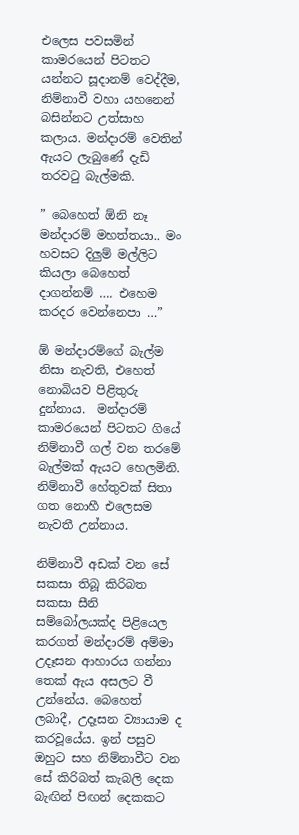එලෙස පවසමින් කාමරයෙන් පිටතට යන්නට සූදානම් වෙද්දීම, නිම්නාවී වහා යහනෙන් බසින්නට උත්සාහ කලාය. මන්දාරම් වෙතින් ඇයට ලැබුණේ දැඩි තරවටු බැල්මකි.

” බෙහෙත් ඕනි නෑ මන්දාරම් මහත්තයා.. මං හවසට දිලුම් මල්ලිට කියලා බෙහෙත් දාගන්නම් …. එහෙම කරදර වෙන්නෙපා …”

ඕ මන්දාරම්ගේ බැල්ම නිසා නැවති, එහෙත් නොබියව පිළිතුරු දුන්නාය.  මන්දාරම් කාමරයෙන් පිටතට ගියේ නිම්නාවී ගල් වන තරමේ බැල්මක් ඇයට හෙලමිනි. නිම්නාවී හේතුවක් සිතා ගත නොහී එලෙසම නැවතී උන්නාය.

නිම්නාවී අඩක් වන සේ සකසා තිබූ කිරිබත සකසා සීනි සම්බෝලයක්ද පිළියෙල කරගත් මන්දාරම් අම්මා උදෑසන ආහාරය ගන්නා තෙක් ඇය අසලට වී උන්නේය. බෙහෙත් ලබාදී, උදෑසන ව්‍යායාම ද කරවූයේය. ඉන් පසුව ඔහුට සහ නිම්නාවීට වන සේ කිරිබත් කැබලි දෙක බැඟින් පිඟන් දෙකකට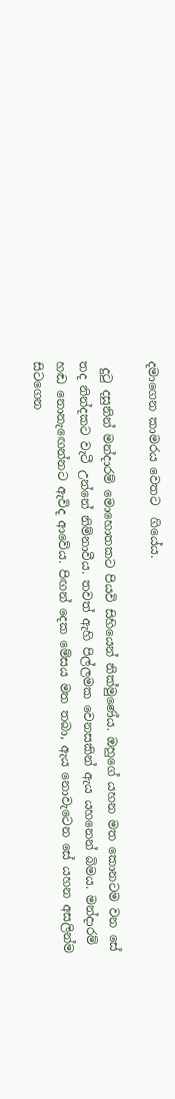දමාගෙන කාමරය වෙතට  ගියේය.

 දුටු දසුනින් මන්දාරම් මොහොතකට පියවි සිහියෙන් නික්මුණේය. ඔහුගේ යහන මත කොනටම වන සේ තද නින්දකට වැටී උන්නේ නිම්නාවීය. තවත් ඇහි පිල්ලමක වෙනසකින් ඇය යහනෙන් බිමය. මන්දාරම් හඬ නොනැඟෙන්නට ඇවිද ආවේය. පිඟන් දෙක මේසය මත තබා, ඇය නොවැටෙන සේ යහන අසලින්ම සිටගෙන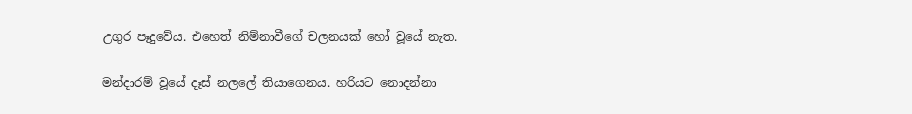උගුර පෑදුවේය. එහෙත් නිම්නාවීගේ චලනයක් හෝ වූයේ නැත.

මන්දාරම් වූයේ දෑස් නලලේ තියාගෙනය. හරියට නොදන්නා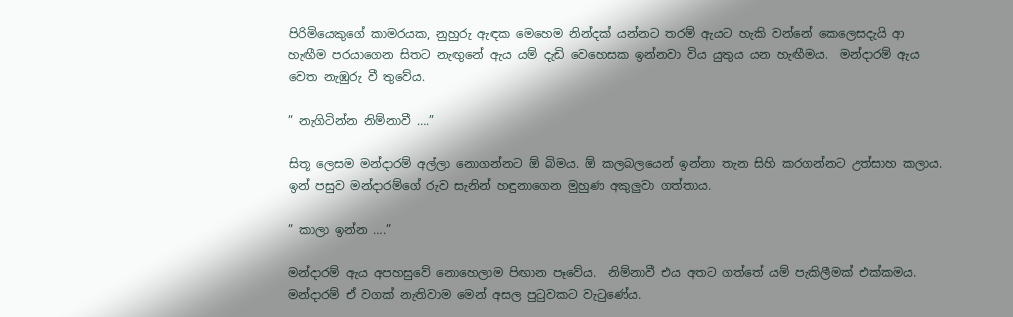පිරිමියෙකුගේ කාමරයක, නුහුරු ඇඳක මෙහෙම නින්දක් යන්නට තරම් ඇයට හැකි වන්නේ කෙලෙසදැයි ආ හැඟීම පරයාගෙන සිතට නැඟුනේ ඇය යම් දැඩි වෙහෙසක ඉන්නවා විය යුතුය යන හැඟීමය.  මන්දාරම් ඇය වෙත නැඹුරු වී තුවේය.

” නැගිටින්න නිම්නාවී ….”

සිතූ ලෙසම මන්දාරම් අල්ලා නොගන්නට ඕ බිමය. ඕ කලබලයෙන් ඉන්නා තැන සිහි කරගන්නට උත්සාහ කලාය. ඉන් පසුව මන්දාරම්ගේ රුව සැනින් හඳුනාගෙන මුහුණ අකුලුවා ගත්තාය.

” කාලා ඉන්න ….”

මන්දාරම් ඇය අපහසුවේ නොහෙලාම පිඟාන පෑවේය.  නිම්නාවී එය අතට ගත්තේ යම් පැකිලීමක් එක්කමය. මන්දාරම් ඒ වගක් නැතිවාම මෙන් අසල පුටුවකට වැටුණේය.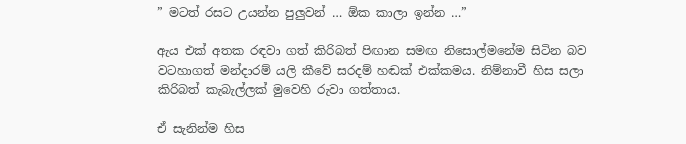” මටත් රසට උයන්න පුලුවන් … ඕක කාලා ඉන්න …”

ඇය එක් අතක රඳවා ගත් කිරිබත් පිඟාන සමඟ නිසොල්මනේම සිටින බව වටහාගත් මන්දාරම් යලි කීවේ සරදම් හඬක් එක්කමය. නිම්නාවී හිස සලා කිරිබත් කැබැල්ලක් මුවෙහි රුවා ගත්තාය.

ඒ සැනින්ම හිස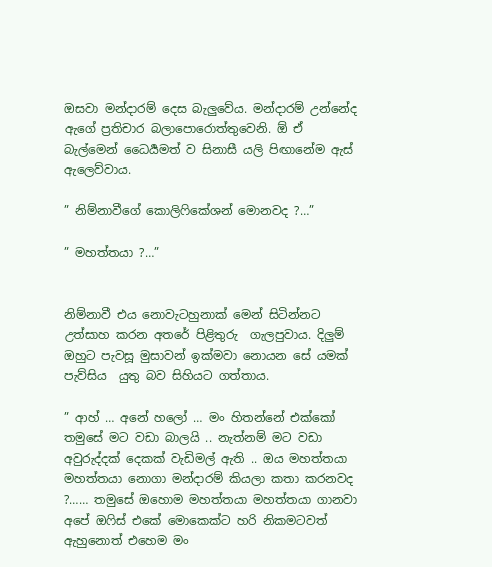ඔසවා මන්දාරම් දෙස බැලුවේය. මන්දාරම් උන්නේද ඇගේ ප්‍රතිචාර බලාපොරොත්තුවෙනි. ඕ ඒ බැල්මෙන් ධෛර්‍යමත් ව සිනාසී යලි පිඟානේම ඇස් ඇලෙව්වාය.

” නිම්නාවීගේ කොලිෆිකේශන් මොනවද ?…”

” මහත්තයා ?…”


නිම්නාවී එය නොවැටහුනාක් මෙන් සිටින්නට උත්සාහ කරන අතරේ පිළිතුරු  ගැලපුවාය. දිලුම් ඔහුට පැවසූ මුසාවන් ඉක්මවා නොයන සේ යමක් පැව්සිය  යුතු බව සිහියට ගත්තාය.

” ආහ් … අනේ හලෝ … මං හිතන්නේ එක්කෝ තමුසේ මට වඩා බාලයි .. නැත්නම් මට වඩා අවුරුද්දක් දෙකක් වැඩිමල් ඇති .. ඔය මහත්තයා මහත්තයා නොගා මන්දාරම් කියලා කතා කරනවද ?…… තමුසේ ඔහොම මහත්තයා මහත්තයා ගානවා අපේ ඔෆිස් එකේ මොකෙක්ට හරි නිකමටවත් ඇහුනොත් එහෙම මං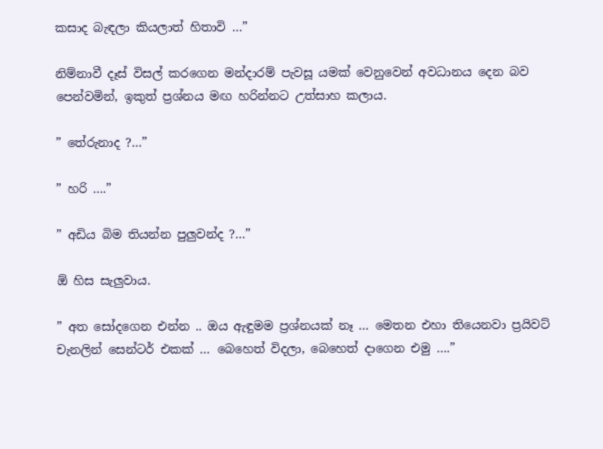කසාද බැඳලා කියලාත් හිතාවි …”

නිම්නාවී දෑස් විසල් කරගෙන මන්දාරම් පැවසූ යමක් වෙනුවෙන් අවධානය දෙන බව පෙන්වමින්, ඉකුත් ප්‍රශ්නය මඟ හරින්නට උත්සාහ කලාය.

” තේරුනාද ?…”

” හරි ….”

” අඩිය බිම තියන්න පුලුවන්ද ?…”

ඕ හිස සැලුවාය.

” අත සෝදගෙන එන්න .. ඔය ඇඳුමම ප්‍රශ්නයක් නෑ … මෙතන එහා තියෙනවා ප්‍රයිවට් චැනලින් සෙන්ටර් එකක් … බෙහෙත් විදලා, බෙහෙත් දාගෙන එමු ….”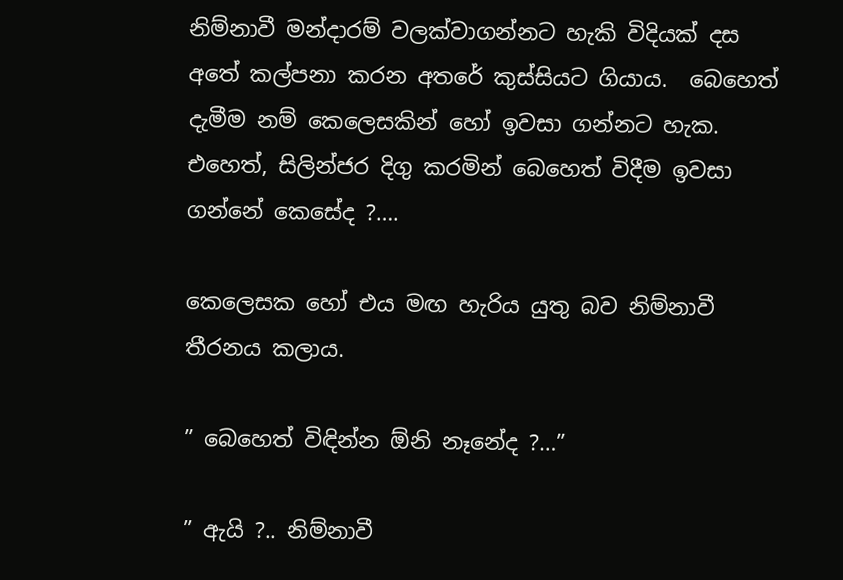නිම්නාවී මන්දාරම් වලක්වාගන්නට හැකි විදියක් දස අතේ කල්පනා කරන අතරේ කුස්සියට ගියාය.  බෙහෙත් දැමීම නම් කෙලෙසකින් හෝ ඉවසා ගන්නට හැක. එහෙත්, සිලින්ජර දිගු කරමින් බෙහෙත් විදීම ඉවසා ගන්නේ කෙසේද ?….

කෙලෙසක හෝ එය මඟ හැරිය යුතු බව නිම්නාවී තීරනය කලාය.

” බෙහෙත් විඳින්න ඕනි නෑනේද ?…”

” ඇයි ?.. නිම්නාවී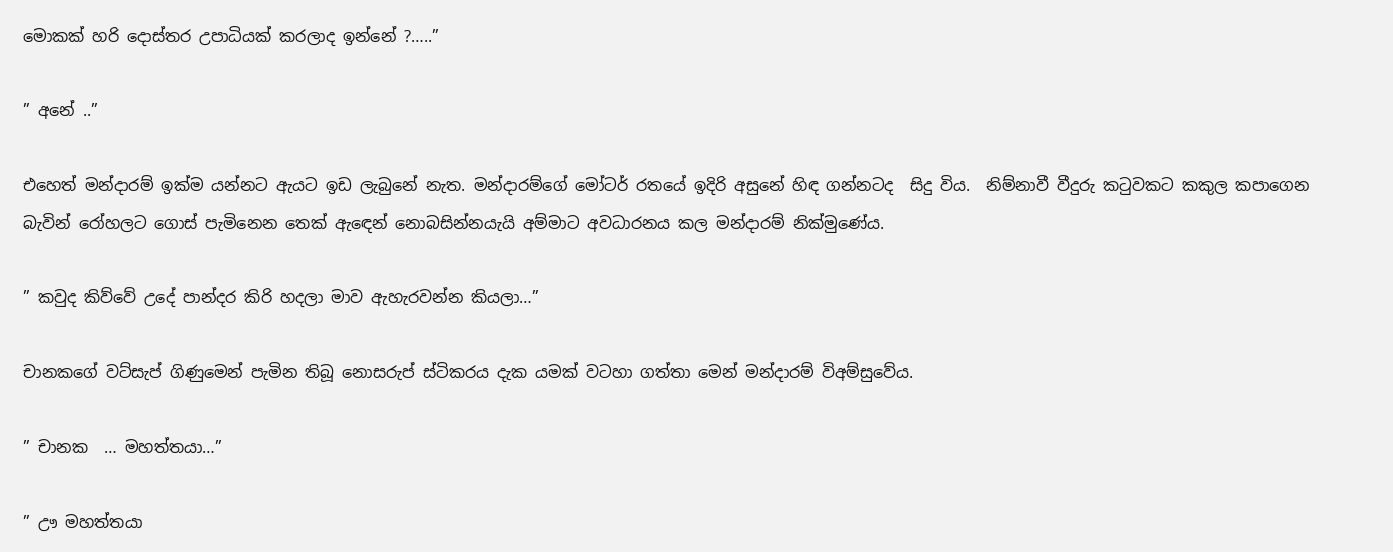මොකක් හරි දොස්තර උපාධියක් කරලාද ඉන්නේ ?…..”

” අනේ ..”

එහෙත් මන්දාරම් ඉක්ම යන්නට ඇයට ඉඩ ලැබුනේ නැත. මන්දාරම්ගේ මෝටර් රතයේ ඉදිරි අසුනේ හිඳ ගන්නටද  සිදු විය.  නිම්නාවී වීදුරු කටුවකට කකුල කපාගෙන බැවින් රෝහලට ගොස් පැමිනෙන තෙක් ඇඳෙන් නොබසින්නයැයි අම්මාට අවධාරනය කල මන්දාරම් නික්මුණේය.

” කවුද කිව්වේ උදේ පාන්දර කිරි හදලා මාව ඇහැරවන්න කියලා…”

චානකගේ වට්සැප් ගිණුමෙන් පැමින තිබූ නොසරුප් ස්ටිකරය දැක යමක් වටහා ගත්තා මෙන් මන්දාරම් විඅම්සුවේය.

” චානක  … මහත්තයා…”

” ඌ මහත්තයා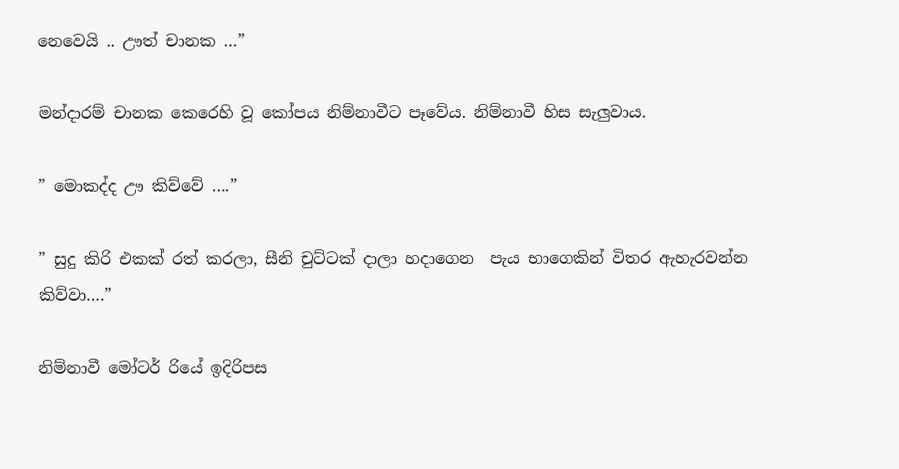නෙවෙයි .. ඌත් චානක …”

මන්දාරම් චානක කෙරෙහි වූ කෝපය නිම්නාවීට පෑවේය. නිම්නාවී හිස සැලුවාය.

” මොකද්ද ඌ කිව්වේ ….”

” සුදු කිරි එකක් රත් කරලා, සීනි චුට්ටක් දාලා හදාගෙන  පැය භාගෙකින් විතර ඇහැරවන්න කිව්වා….”

නිම්නාවී මෝටර් රියේ ඉදිරිපස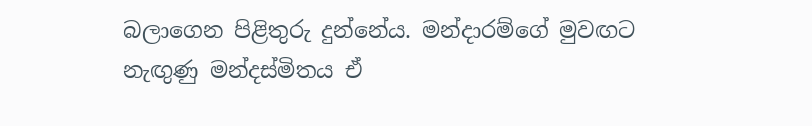බලාගෙන පිළිතුරු දුන්නේය. මන්දාරම්ගේ මුවඟට නැඟුණු මන්දස්මිතය ඒ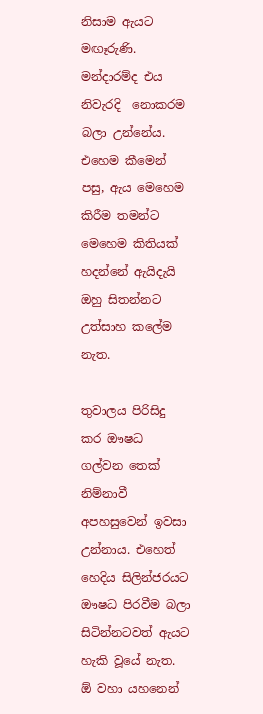නිසාම ඇයට මඟෑරුණි. මන්දාරම්ද එය නිවැරදි  නොකරම බලා උන්නේය.  එහෙම කීමෙන් පසු, ඇය මෙහෙම කිරීම තමන්ට මෙහෙම කිතියක් හදන්නේ ඇයිදැයි ඔහු සිතන්නට උත්සාහ කලේම නැත.

තුවාලය පිරිසිදු කර ඖෂධ ගල්වන තෙක් නිම්නාවී අපහසුවෙන් ඉවසා උන්නාය. එහෙත් හෙදිය සිලින්ජරයට ඖෂධ පිරවීම බලා සිටින්නටවත් ඇයට හැකි වූයේ නැත. ඕ වහා යහනෙන්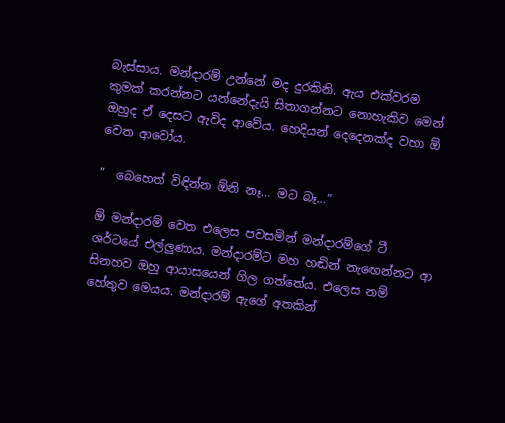බැස්සාය. මන්දාරම් උන්නේ මද දුරකිනි. ඇය එක්වරම කුමක් කරන්නට යන්නේදැයි සිතාගන්නට නොහැකිව මෙන් ඔහුද ඒ දෙසට ඇවිද ආවේය. හෙදියන් දෙදෙනක්ද වහා ඕ වෙත ආවෝය.

”  බෙහෙත් විඳින්න ඕනි නෑ… මට බෑ…”

ඕ මන්දාරම් වෙත එලෙස පවසමින් මන්දාරම්ගේ ටී ශර්ටයේ එල්ලුණාය. මන්දාරම්ට මහ හඬින් නැඟෙන්නට ආ සිනහව ඔහු ආයාසයෙන් ගිල ගත්තේය. එලෙස නම්  හේතුව මෙයය. මන්දාරම් ඇගේ අතකින්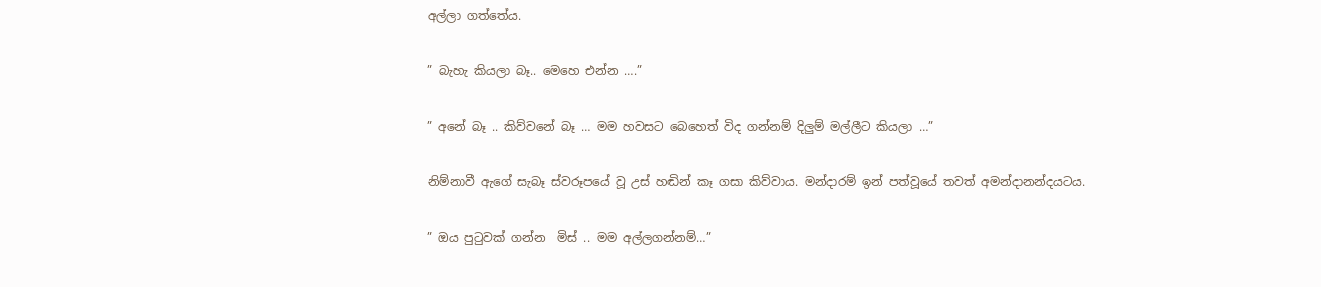අල්ලා ගත්තේය.

” බැහැ කියලා බෑ.. මෙහෙ එන්න ….”

” අනේ බෑ .. කිව්වනේ බෑ … මම හවසට බෙහෙත් විද ගන්නම් දිලුම් මල්ලීට කියලා …”

නිම්නාවී ඇගේ සැබෑ ස්වරූපයේ වූ උස් හඬින් කෑ ගසා කිව්වාය. මන්දාරම් ඉන් පත්වූයේ තවත් අමන්දානන්දයටය.

” ඔය පුටුවක් ගන්න  මිස් .. මම අල්ලගන්නම්…”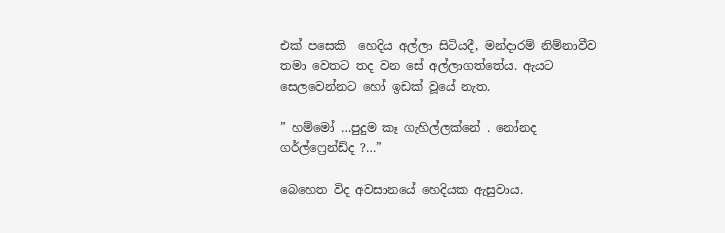එක් පසෙකි  හෙදිය අල්ලා සිටියදී, මන්දාරම් නිම්නාවීව තමා වෙතට තද වන සේ අල්ලාගත්තේය. ඇයට සෙලවෙන්නට හෝ ඉඩක් වූයේ නැත.

” හම්මෝ …පුදුම කෑ ගැහිල්ලක්නේ . නෝනද ගර්ල්ෆ්‍රෙන්ඩ්ද ?…”

බෙහෙත විද අවසානයේ හෙදියක ඇසුවාය.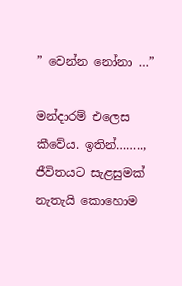” වෙන්න නෝනා …”

මන්දාරම් එලෙස කීවේය. ඉතින්…….., ජීවිතයට සැළසුමක් නැතැයි කොහොම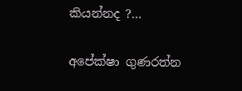කියන්නද ?…

අපේක්ෂා ගුණරත්න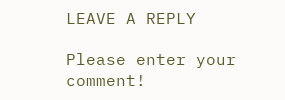LEAVE A REPLY

Please enter your comment!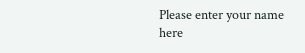Please enter your name here